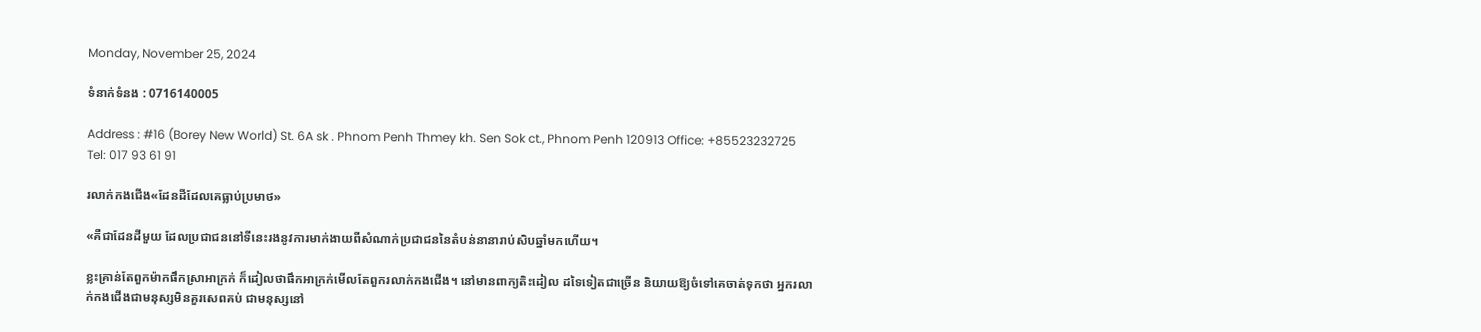Monday, November 25, 2024

ទំនាក់ទំនង : 0716140005

Address : #16 (Borey New World) St. 6A sk . Phnom Penh Thmey kh. Sen Sok ct., Phnom Penh 120913 Office: +85523232725 Tel: 017 93 61 91

រលាក់កងជើង«ដែនដីដែលគេធ្លាប់ប្រមាថ»

«គឺជាដែនដីមួយ ដែលប្រជាជននៅទីនេះរងនូវការមាក់ងាយពីសំណាក់ប្រជាជននៃតំបន់នានារាប់សិបឆ្នាំមកហើយ។

ខ្លះគ្រាន់តែពួកម៉ាកផឹកស្រាអាក្រក់ ក៏ដៀលថាផឹកអាក្រក់មើលតែពួករលាក់កងជើង។ នៅមានពាក្យតិះដៀល ដទៃទៀតជាច្រើន និយាយឱ្យចំទៅគេចាត់ទុកថា អ្នករលាក់កងជើងជាមនុស្សមិនគួរសេពគប់ ជាមនុស្សនៅ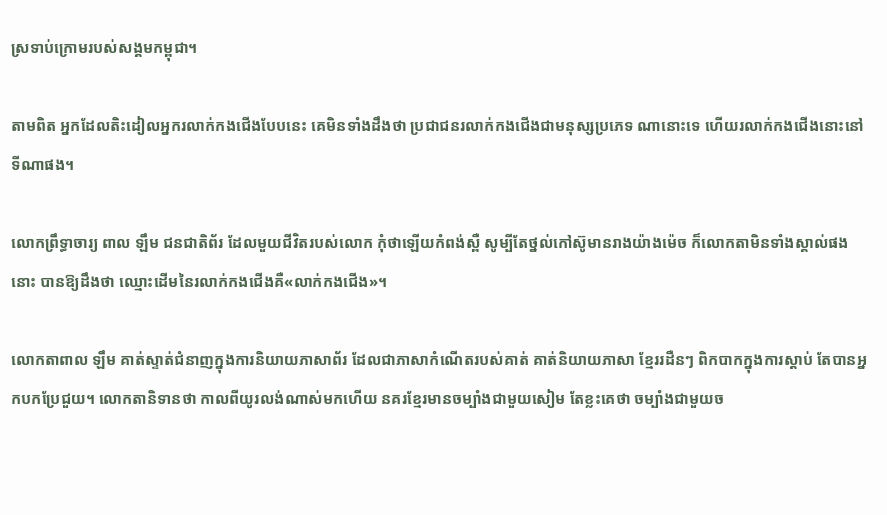ស្រទាប់ក្រោមរបស់សង្គមកម្ពុជា។

តាមពិត អ្នកដែលតិះដៀលអ្នករលាក់កងជើងបែបនេះ គេមិនទាំងដឹងថា ប្រជាជនរលាក់កងជើងជាមនុស្សប្រភេទ ណានោះទេ ហើយរលាក់កងជើងនោះនៅទីណាផង។

លោកព្រឹទ្ធាចារ្យ ពាល ឡឹម ជនជាតិព័រ ដែលមួយជីវិតរបស់លោក កុំថាឡើយកំពង់ស្ពឺ សូម្បីតែថ្នល់កៅស៊ូមានរាងយ៉ាងម៉េច ក៏លោកតាមិនទាំងស្គាល់ផងនោះ បានឱ្យដឹងថា ឈ្មោះដើមនៃរលាក់កងជើងគឺ«លាក់កងជើង»។

លោកតាពាល ឡឹម គាត់ស្ទាត់ជំនាញក្នុងការនិយាយភាសាព័រ ដែលជាភាសាកំណើតរបស់គាត់ គាត់និយាយភាសា ខ្មែររដឺនៗ ពិកបាកក្នុងការស្ដាប់ តែបានអ្នកបកប្រែជួយ។ លោកតានិទានថា កាលពីយូរលង់ណាស់មកហើយ នគរខ្មែរមានចម្បាំងជាមួយសៀម តែខ្លះគេថា ចម្បាំងជាមួយច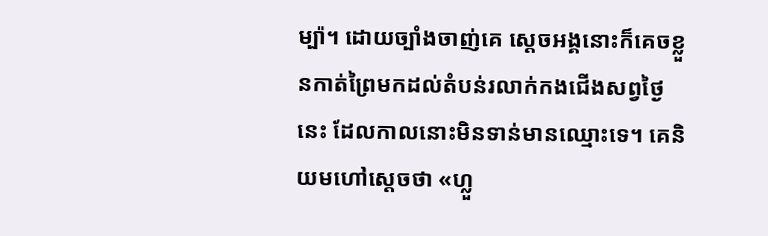ម្ប៉ា។ ដោយច្បាំងចាញ់គេ ស្ដេចអង្គនោះក៏គេចខ្លួនកាត់ព្រៃមកដល់តំបន់រលាក់កងជើងសព្វថ្ងៃនេះ ដែលកាលនោះមិនទាន់មានឈ្មោះទេ។ គេនិយមហៅស្ដេចថា «ហ្លួ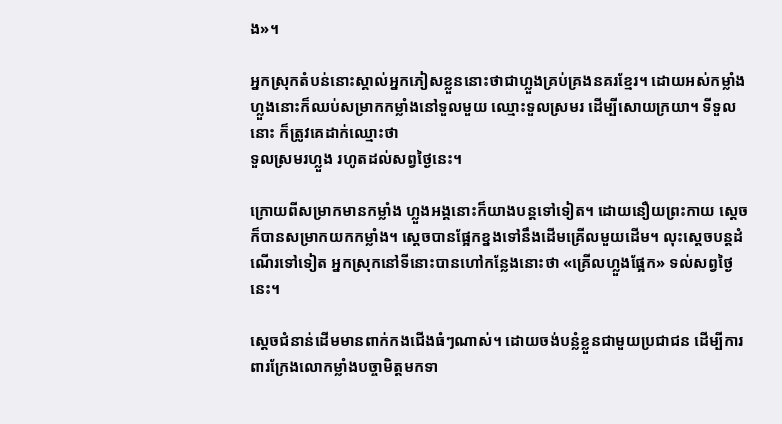ង»។

អ្នកស្រុកតំបន់នោះស្គាល់អ្នកភៀសខ្លួននោះថាជាហ្លួងគ្រប់គ្រងនគរខ្មែរ។ ដោយអស់កម្លាំង ហ្លួងនោះក៏ឈប់សម្រាកកម្លាំងនៅទួលមួយ ឈ្មោះទួលស្រមរ ដើម្បីសោយក្រយា។ ទីទួលនោះ ក៏ត្រូវគេដាក់ឈ្មោះថា
ទួលស្រមរហ្លួង រហូតដល់សព្វថ្ងៃនេះ។

ក្រោយពីសម្រាកមានកម្លាំង ហ្លួងអង្គនោះក៏យាងបន្តទៅទៀត។ ដោយនឿយព្រះកាយ ស្ដេចក៏បានសម្រាកយកកម្លាំង។ ស្ដេចបានផ្អែកខ្នងទៅនឹងដើមគ្រើលមួយដើម។ លុះស្ដេចបន្ដដំណើរទៅទៀត អ្នកស្រុកនៅទីនោះបានហៅកន្លែងនោះថា «គ្រើលហ្លួងផ្អែក» ទល់សព្វថ្ងៃនេះ។

ស្ដេចជំនាន់ដើមមានពាក់កងជើងធំៗណាស់។ ដោយចង់បន្លំខ្លួនជាមួយប្រជាជន ដើម្បីការពារក្រែងលោកម្លាំងបច្ចាមិត្តមកទា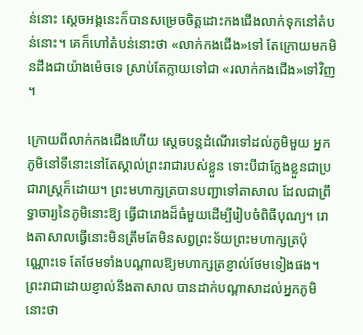ន់នោះ ស្ដេចអង្គនេះក៏បានសម្រេចចិត្តដោះកងជើងលាក់ទុកនៅតំបន់នោះ។ គេក៏ហៅតំបន់នោះថា «លាក់កងជើង»ទៅ តែក្រោយមកមិនដឹងជាយ៉ាងម៉េចទេ ស្រាប់តែក្លាយទៅជា «រលាក់កងជើង»ទៅវិញ។

ក្រោយពីលាក់កងជើងហើយ ស្ដេចបន្ដដំណើរទៅដល់ភូមិមួយ អ្នកភូមិនៅទីនោះនៅតែស្គាល់ព្រះរាជារបស់ខ្លួន ទោះបីជាក្លែងខ្លួនជាប្រជារាស្ដ្រក៏ដោយ។ ព្រះមហាក្សត្របានបញ្ជាទៅតាសាល ដែលជាព្រឹទ្ធាចារ្យនៃភូមិនោះឱ្យ ធ្វើជារោងដ៏ធំមួយដើម្បីរៀបចំពិធីបុណ្យ។ រោងតាសាលធ្វើនោះមិនត្រឹមតែមិនសព្វព្រះទ័យព្រះមហាក្សត្រប៉ុណ្ណោះទេ តែថែមទាំងបណ្ដាលឱ្យមហាក្សត្រខ្ញាល់ថែមទៀងផង។ ព្រះរាជាដោយខ្ញាល់នឹងតាសាល បានដាក់បណ្ដាសាដល់អ្នកភូមិនោះថា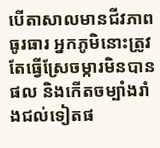បើតាសាលមានជីវភាពធូរធារ អ្នកភូមិនោះត្រូវតែធ្វើស្រែចម្ការមិនបានផល និងកើតចម្បាំងរាំងជល់ទៀតផ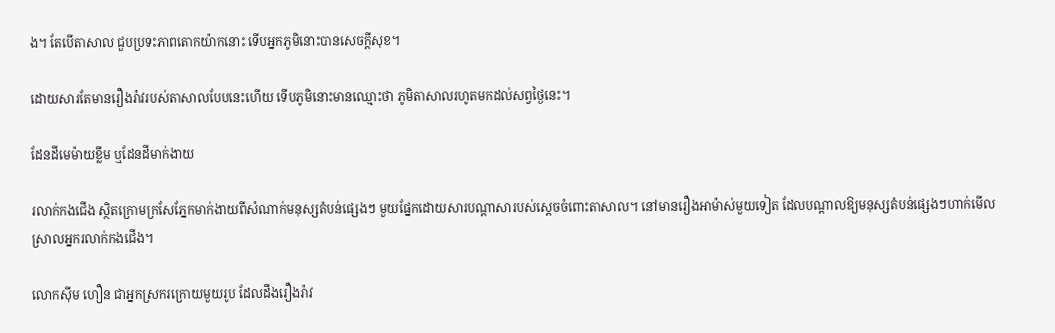ង។ តែបើតាសាល ជួបប្រទះភាពតោកយ៉ាកនោះ ទើបអ្នកភូមិនោះបានសេចក្ដីសុខ។

ដោយសារតែមានរឿងរ៉ាវរបស់តាសាលបែបនេះហើយ ទើបភូមិនោះមានឈ្មោះថា ភូមិតាសាលរហូតមកដល់សព្វថ្ងៃនេះ។

ដែនដីមេម៉ាយខ្លឹម ឬដែនដីមាក់ងាយ

រលាក់កងជើង ស្ថិតក្រោមក្រសែភ្នែកមាក់ងាយពីសំណាក់មនុស្សតំបន់ផ្សេងៗ មួយផ្នែកដោយសារបណ្ដាសារបស់ស្ដេចចំពោះតាសាល។ នៅមានរឿងអាម៉ាស់មួយទៀត ដែលបណ្ដាលឱ្យមនុស្សតំបន់ផ្សេងៗហាក់មើលស្រាលអ្នករលាក់កងជើង។

លោកស៊ីម ហឿន ជាអ្នកស្រករក្រោយមួយរូប ដែលដឹងរឿងរ៉ាវ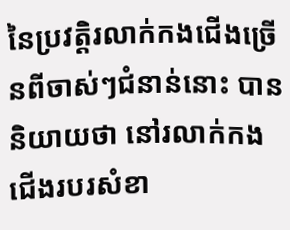នៃប្រវតិ្ដរលាក់កងជើងច្រើនពីចាស់ៗជំនាន់នោះ បាននិយាយថា នៅរលាក់កងជើងរបរសំខា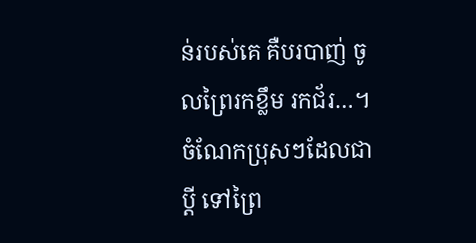ន់របស់គេ គឺបរបាញ់ ចូលព្រៃរកខ្លឹម រកជ័រ…។ ចំណែកប្រុសៗដែលជាប្ដី ទៅព្រៃ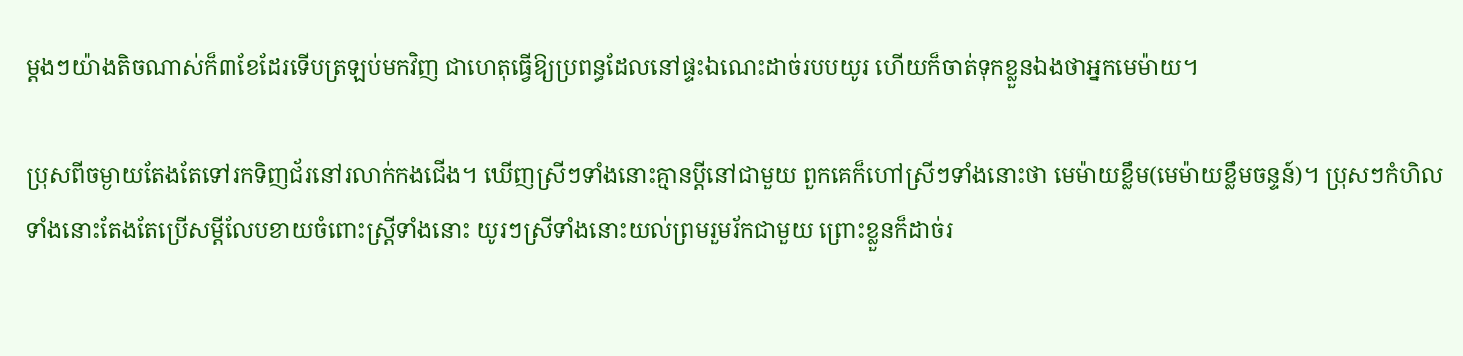ម្ដងៗយ៉ាងតិចណាស់ក៏៣ខែដែរទើបត្រឡប់មកវិញ ជាហេតុធ្វើឱ្យប្រពន្ធដែលនៅផ្ទះឯណេះដាច់របបយូរ ហើយក៏ចាត់ទុកខ្លួនឯងថាអ្នកមេម៉ាយ។

ប្រុសពីចម្ងាយតែងតែទៅរកទិញជ័រនៅរលាក់កងជើង។ ឃើញស្រីៗទាំងនោះគ្មានប្ដីនៅជាមួយ ពួកគេក៏ហៅស្រីៗទាំងនោះថា មេម៉ាយខ្លឹម(មេម៉ាយខ្លឹមចន្ទន៍)។ ប្រុសៗកំហិលទាំងនោះតែងតែប្រើសម្ដីលែបខាយចំពោះស្ដ្រីទាំងនោះ យូរៗស្រីទាំងនោះយល់ព្រមរួមរ័កជាមួយ ព្រោះខ្លួនក៏ដាច់រ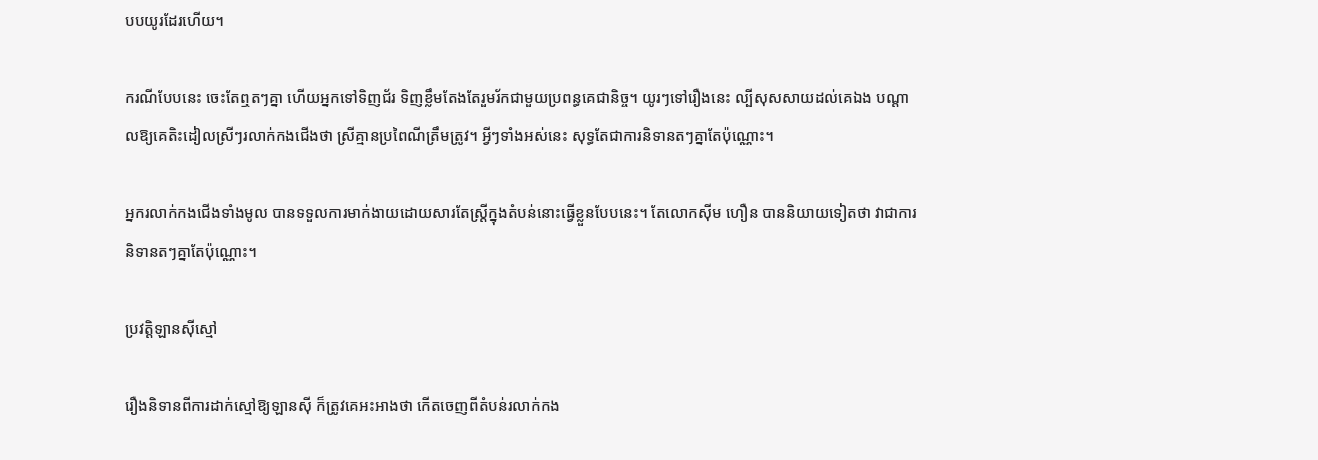បបយូរដែរហើយ។

ករណីបែបនេះ ចេះតែឮតៗគ្នា ហើយអ្នកទៅទិញជ័រ ទិញខ្លឹមតែងតែរួមរ័កជាមួយប្រពន្ធគេជានិច្ច។ យូរៗទៅរឿងនេះ ល្បីសុសសាយដល់គេឯង បណ្ដាលឱ្យគេតិះដៀលស្រីៗរលាក់កងជើងថា ស្រីគ្មានប្រពៃណីត្រឹមត្រូវ។ អ្វីៗទាំងអស់នេះ សុទ្ធតែជាការនិទានតៗគ្នាតែប៉ុណ្ណោះ។

អ្នករលាក់កងជើងទាំងមូល បានទទួលការមាក់ងាយដោយសារតែស្រី្ដក្នុងតំបន់នោះធ្វើខ្លួនបែបនេះ។ តែលោកស៊ីម ហឿន បាននិយាយទៀតថា វាជាការនិទានតៗគ្នាតែប៉ុណ្ណោះ។

ប្រវតិ្ដឡានស៊ីស្មៅ

រឿងនិទានពីការដាក់ស្មៅឱ្យឡានស៊ី ក៏ត្រូវគេអះអាងថា កើតចេញពីតំបន់រលាក់កង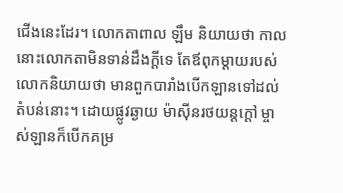ជើងនេះដែរ។ លោកតាពាល ឡឹម និយាយថា កាលនោះលោកតាមិនទាន់ដឹងក្ដីទេ តែឪពុកម្ដាយរបស់លោកនិយាយថា មានពួកបារាំងបើកឡានទៅដល់តំបន់នោះ។ ដោយផ្លូវឆ្ងាយ ម៉ាស៊ីនរថយន្ដក្ដៅ ម្ចាស់ឡានក៏បើកគម្រ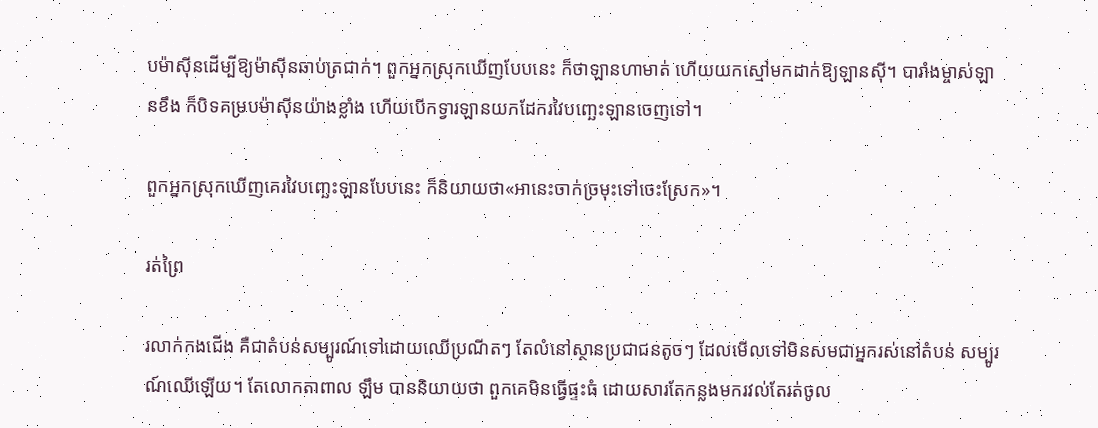បម៉ាស៊ីនដើម្បីឱ្យម៉ាស៊ីនឆាប់ត្រជាក់។ ពួកអ្នកស្រុកឃើញបែបនេះ ក៏ថាឡានហាមាត់ ហើយយកស្មៅមកដាក់ឱ្យឡានស៊ី។ បារាំងម្ចាស់ឡានខឹង ក៏បិទគម្របម៉ាស៊ីនយ៉ាងខ្លាំង ហើយបើកទ្វារឡានយកដែករវៃបញ្ឆេះឡានចេញទៅ។

ពួកអ្នកស្រុកឃើញគេរវៃបញ្ឆេះឡានបែបនេះ ក៏និយាយថា«អានេះចាក់ច្រមុះទៅចេះស្រែក»។

រត់ព្រៃ

រលាក់កងជើង គឺជាតំបន់សម្បូរណ៍ទៅដោយឈើប្រណីតៗ តែលំនៅស្ថានប្រជាជនតូចៗ ដែលមើលទៅមិនសមជាអ្នករស់នៅតំបន់ សម្បូរណ៍ឈើឡើយ។ តែលោកតាពាល ឡឹម បាននិយាយថា ពួកគេមិនធ្វើផ្ទះធំ ដោយសារតែកន្លងមករវល់តែរត់ចូល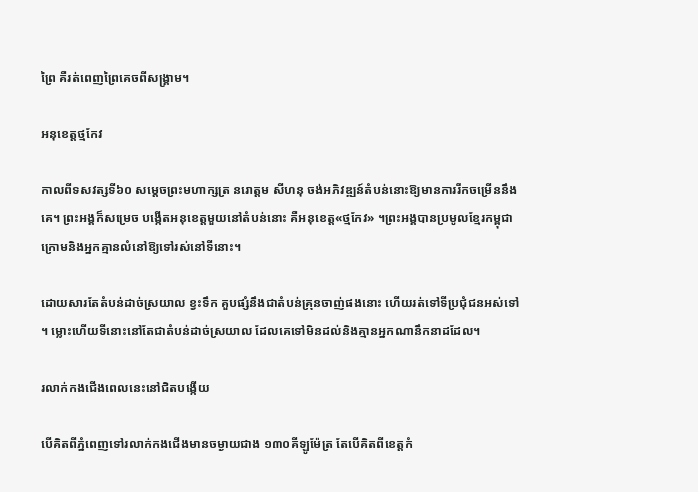ព្រៃ គឺរត់ពេញព្រៃគេចពីសង្គ្រាម។

អនុខេត្តថ្មកែវ

កាលពីទសវត្សទី៦០ សម្ដេចព្រះមហាក្សត្រ នរោត្តម សីហនុ ចង់អភិវឌ្ឍន៍តំបន់នោះឱ្យមានការរីកចម្រើននឹងគេ។ ព្រះអង្គក៏សម្រេច បង្កើតអនុខេត្តមួយនៅតំបន់នោះ គឺអនុខេត្ត«ថ្មកែវ» ។ព្រះអង្គបានប្រមូលខ្មែរកម្ពុជាក្រោមនិងអ្នកគ្មានលំនៅឱ្យទៅរស់នៅទីនោះ។

ដោយសារតែតំបន់ដាច់ស្រយាល ខ្វះទឹក គួបផ្សំនឹងជាតំបន់គ្រុនចាញ់ផងនោះ ហើយរត់ទៅទីប្រជុំជនអស់ទៅ។ ម្លោះហើយទីនោះនៅតែជាតំបន់ដាច់ស្រយាល ដែលគេទៅមិនដល់និងគ្មានអ្នកណានឹកនាដដែល។

រលាក់កងជើងពេលនេះនៅជិតបង្កើយ

បើគិតពីភ្នំពេញទៅរលាក់កងជើងមានចម្ងាយជាង ១៣០គីឡូម៉ែត្រ តែបើគិតពីខេត្តកំ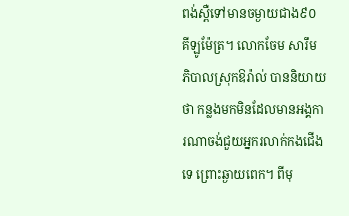ពង់ស្ពឺទៅមានចម្ងាយជាង៩០ គីឡូម៉ែត្រ។ លោកចែម សារឹម ភិបាលស្រុកឱរ៉ាល់ បាននិយាយថា កន្លងមកមិនដែលមានអង្គការណាចង់ជួយអ្នករលាក់កងជើងទេ ព្រោះឆ្ងាយពេក។ ពីមុ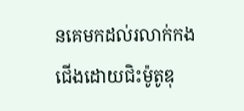នគេមកដល់រលាក់កងជើងដោយជិះម៉ូតូឌុ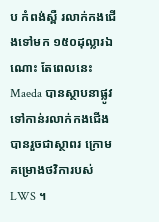ប កំពង់ស្ពឺ រលាក់កងជើងទៅមក ១៥០ដុល្លារឯណោះ តែពេលនេះ Maeda បានស្ថាបនាផ្លូវទៅកាន់រលាក់កងជើងបានរួចជាស្ថាពរ ក្រោមគម្រោងថវិការបស់ LWS ។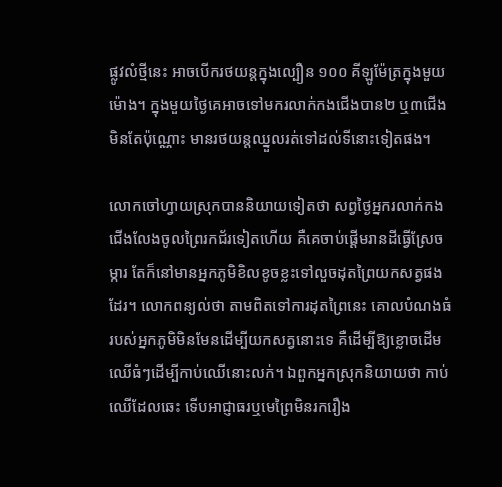ផ្លូវលំថ្មីនេះ អាចបើករថយន្ដក្នុងល្បឿន ១០០ គីឡូម៉ែត្រក្នុងមួយម៉ោង។ ក្នុងមួយថ្ងៃគេអាចទៅមករលាក់កងជើងបាន២ ឬ៣ជើង មិនតែប៉ុណ្ណោះ មានរថយន្ដឈ្នួលរត់ទៅដល់ទីនោះទៀតផង។

លោកចៅហ្វាយស្រុកបាននិយាយទៀតថា សព្វថ្ងៃអ្នករលាក់កងជើងលែងចូលព្រៃរកជ័រទៀតហើយ គឺគេចាប់ផ្ដើមរានដីធ្វើស្រែចម្ការ តែក៏នៅមានអ្នកភូមិខិលខូចខ្លះទៅលួចដុតព្រៃយកសត្វផងដែរ។ លោកពន្យល់ថា តាមពិតទៅការដុតព្រៃនេះ គោលបំណងធំរបស់អ្នកភូមិមិនមែនដើម្បីយកសត្វនោះទេ គឺដើម្បីឱ្យខ្លោចដើមឈើធំៗដើម្បីកាប់ឈើនោះលក់។ ឯពួកអ្នកស្រុកនិយាយថា កាប់ឈើដែលឆេះ ទើបអាជ្ញាធរឬមេព្រៃមិនរករឿង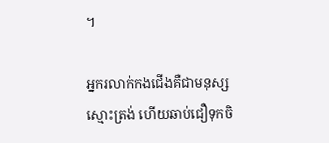។

អ្នករលាក់កងជើងគឺជាមនុស្សស្មោះត្រង់ ហើយឆាប់ជឿទុកចិ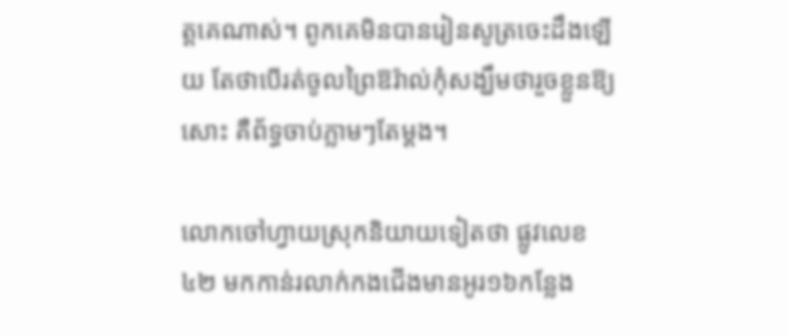ត្តគេណាស់។ ពូកគេមិនបានរៀនសូត្រចេះដឹងឡើយ តែថាបើរត់ចូលព្រៃឱរ៉ាល់កុំសង្ឃឹមថារួចខ្លួនឱ្យសោះ គឺព័ទ្ធចាប់ភ្លាមៗតែម្ដង។

លោកចៅហ្វាយស្រុកនិយាយទៀតថា ផ្លូវលេខ៤២ មកកាន់រលាក់កងជើងមានអូរ១៦កន្លែង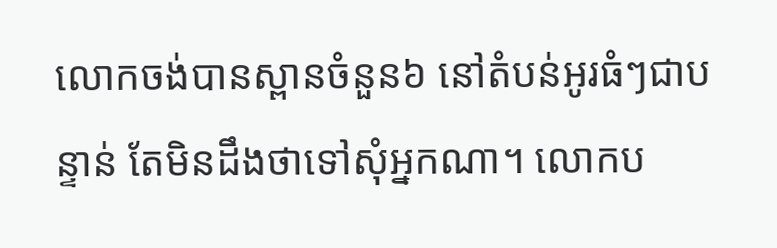លោកចង់បានស្ពានចំនួន៦ នៅតំបន់អូរធំៗជាបន្ទាន់ តែមិនដឹងថាទៅសុំអ្នកណា។ លោកប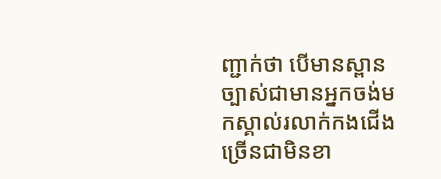ញ្ជាក់ថា បើមានស្ពាន ច្បាស់ជាមានអ្នកចង់មកស្គាល់រលាក់កងជើង ច្រើនជាមិនខា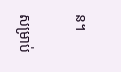ន។

សម្រាប់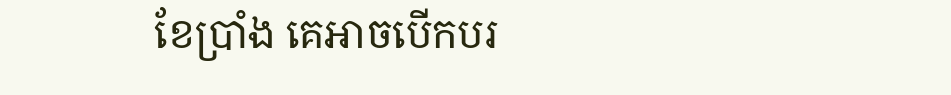ខែប្រាំង គេអាចបើកបរ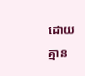ដោយគ្មាន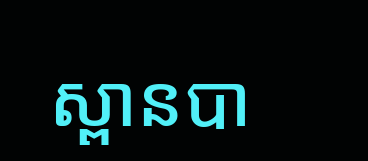ស្ពានបា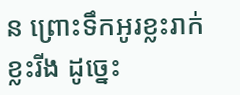ន ព្រោះទឹកអូរខ្លះរាក់ ខ្លះរីង ដូច្នេះ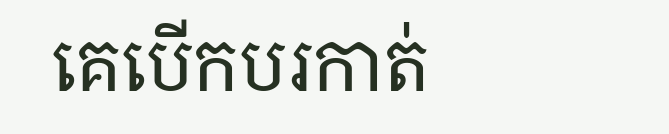គេបើកបរកាត់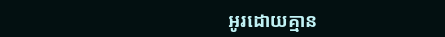អូរដោយគ្មាន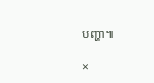បញ្ហា៕

×